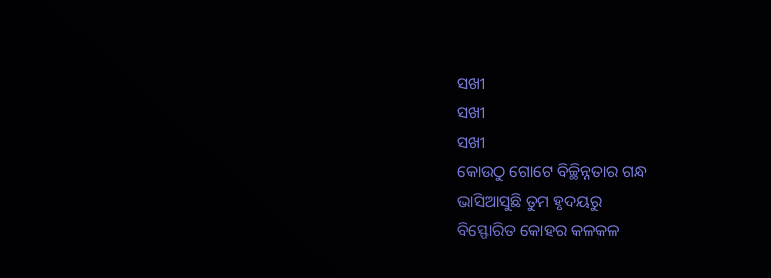ସଖୀ
ସଖୀ
ସଖୀ
କୋଉଠୁ ଗୋଟେ ବିଚ୍ଛିନ୍ନତାର ଗନ୍ଧ
ଭାସିଆସୁଛି ତୁମ ହୃଦୟରୁ
ବିସ୍ଫୋରିତ କୋହର କଳକଳ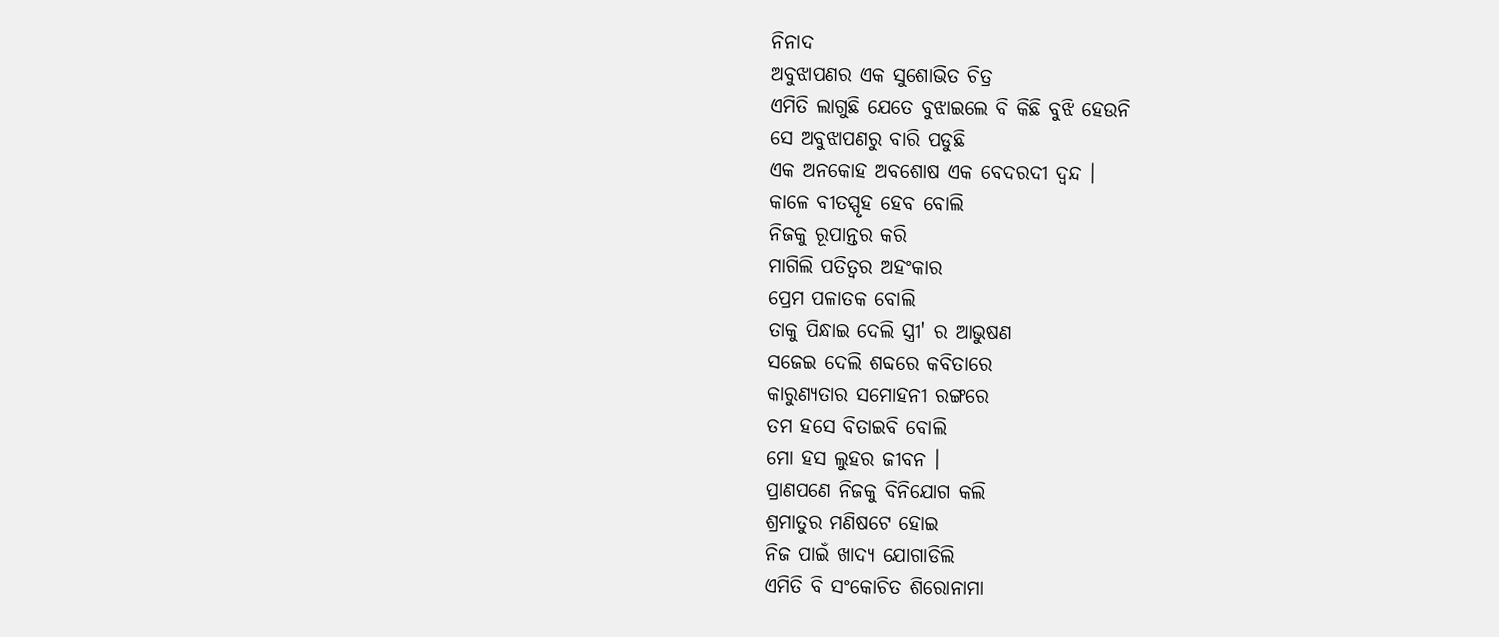ନିନାଦ
ଅବୁଝାପଣର ଏକ ସୁଶୋଭିତ ଚିତ୍ର
ଏମିତି ଲାଗୁଛି ଯେତେ ବୁଝାଇଲେ ବି କିଛି ବୁଝି ହେଉନି
ସେ ଅବୁଝାପଣରୁ ବାରି ପଡୁଛି
ଏକ ଅନକୋହ ଅବଶୋଷ ଏକ ବେଦରଦୀ ଦ୍ବନ୍ଦ ।
କାଳେ ବୀତସ୍ପୃହ ହେବ ବୋଲି
ନିଜକୁ ରୂପାନ୍ତର କରି
ମାଗିଲି ପତିତ୍ବର ଅହଂକାର
ପ୍ରେମ ପଳାତକ ବୋଲି
ତାକୁ ପିନ୍ଧାଇ ଦେଲି ସ୍ତ୍ରୀ' ର ଆଭୁଷଣ
ସଜେଇ ଦେଲି ଶବ୍ଦରେ କବିତାରେ
କାରୁଣ୍ୟତାର ସମୋହନୀ ରଙ୍ଗରେ
ତମ ହସେ ବିତାଇବି ବୋଲି
ମୋ ହସ ଲୁହର ଜୀବନ ।
ପ୍ରାଣପଣେ ନିଜକୁ ବିନିଯୋଗ କଲି
ଶ୍ରମାତୁର ମଣିଷଟେ ହୋଇ
ନିଜ ପାଇଁ ଖାଦ୍ୟ ଯୋଗାଡିଲି
ଏମିତି ବି ସଂକୋଚିତ ଶିରୋନାମା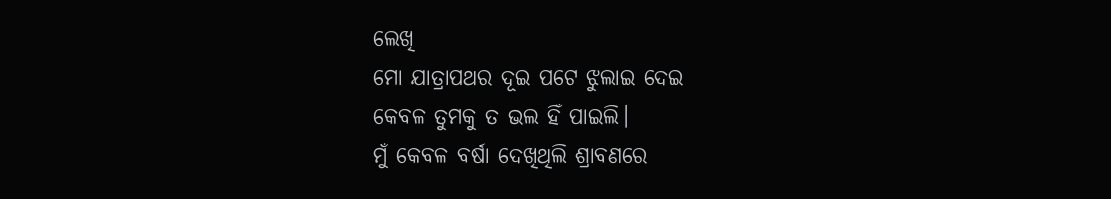ଲେଖି
ମୋ ଯାତ୍ରାପଥର ଦୂଇ ପଟେ ଝୁଲାଇ ଦେଇ
କେବଳ ତୁମକୁ ତ ଭଲ ହିଁ ପାଇଲି।
ମୁଁ କେବଳ ବର୍ଷା ଦେଖିଥିଲି ଶ୍ରାବଣରେ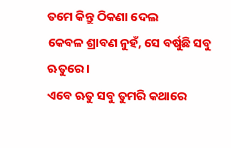ତମେ କିନ୍ତୁ ଠିକଣା ଦେଲ
କେବଳ ଶ୍ରାବଣ ନୁହଁ, ସେ ବର୍ଷୁଛି ସବୁ ଋତୁରେ।
ଏବେ ଋତୁ ସବୁ ତୁମରି କଥାରେ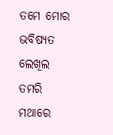ତମେ ମୋର ଭବିଷ୍ୟତ ଲେଖିଲ ତମରି ମଥାରେ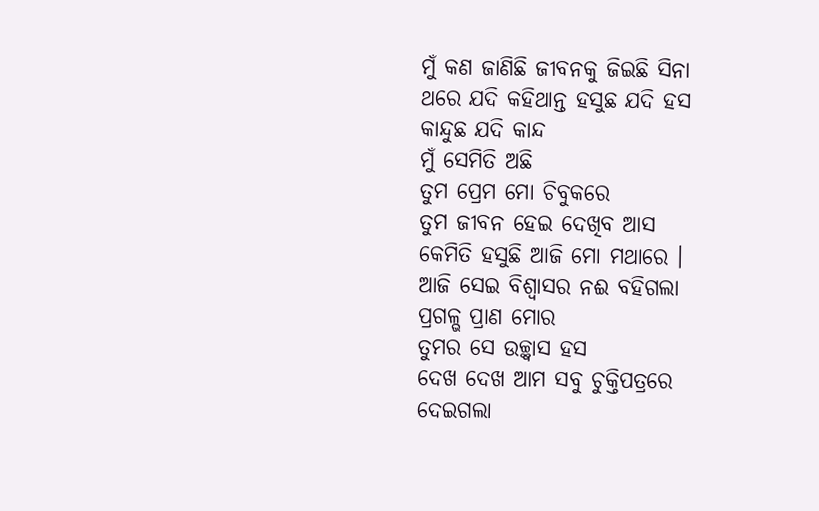ମୁଁ କଣ ଜାଣିଛି ଜୀବନକୁ ଜିଇଛି ସିନା
ଥରେ ଯଦି କହିଥାନ୍ତ ହସୁଛ ଯଦି ହସ
କାନ୍ଦୁଛ ଯଦି କାନ୍ଦ
ମୁଁ ସେମିତି ଅଛି
ତୁମ ପ୍ରେମ ମୋ ଚିବୁକରେ
ତୁମ ଜୀବନ ହେଇ ଦେଖିବ ଆସ
କେମିତି ହସୁଛି ଆଜି ମୋ ମଥାରେ ।
ଆଜି ସେଇ ବିଶ୍ବାସର ନଈ ବହିଗଲା
ପ୍ରଗଳ୍ଭ ପ୍ରାଣ ମୋର
ତୁମର ସେ ଉଚ୍ଛ୍ବାସ ହସ
ଦେଖ ଦେଖ ଆମ ସବୁ ଚୁକ୍ତିପତ୍ରରେ
ଦେଇଗଲା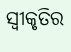ସ୍ବୀକୃତିର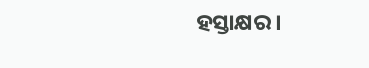ହସ୍ତାକ୍ଷର।